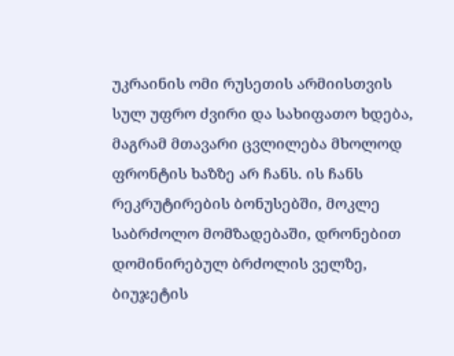უკრაინის ომი რუსეთის არმიისთვის სულ უფრო ძვირი და სახიფათო ხდება, მაგრამ მთავარი ცვლილება მხოლოდ ფრონტის ხაზზე არ ჩანს. ის ჩანს რეკრუტირების ბონუსებში, მოკლე საბრძოლო მომზადებაში, დრონებით დომინირებულ ბრძოლის ველზე, ბიუჯეტის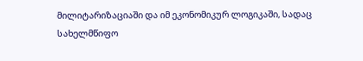მილიტარიზაციაში და იმ ეკონომიკურ ლოგიკაში, სადაც სახელმწიფო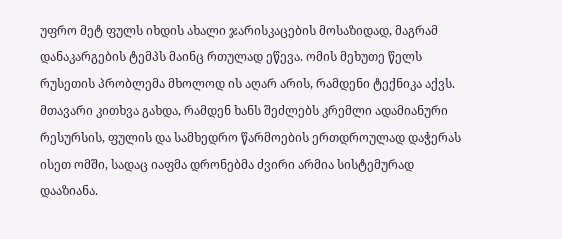უფრო მეტ ფულს იხდის ახალი ჯარისკაცების მოსაზიდად, მაგრამ დანაკარგების ტემპს მაინც რთულად ეწევა. ომის მეხუთე წელს რუსეთის პრობლემა მხოლოდ ის აღარ არის, რამდენი ტექნიკა აქვს. მთავარი კითხვა გახდა, რამდენ ხანს შეძლებს კრემლი ადამიანური რესურსის, ფულის და სამხედრო წარმოების ერთდროულად დაჭერას ისეთ ომში, სადაც იაფმა დრონებმა ძვირი არმია სისტემურად დააზიანა.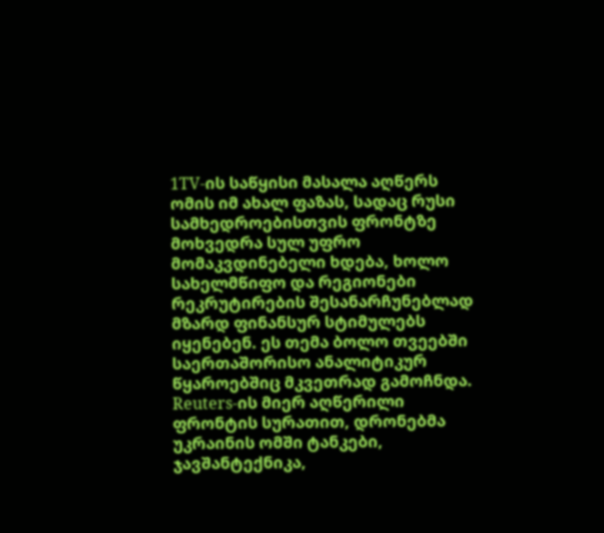1TV-ის საწყისი მასალა აღწერს ომის იმ ახალ ფაზას, სადაც რუსი სამხედროებისთვის ფრონტზე მოხვედრა სულ უფრო მომაკვდინებელი ხდება, ხოლო სახელმწიფო და რეგიონები რეკრუტირების შესანარჩუნებლად მზარდ ფინანსურ სტიმულებს იყენებენ. ეს თემა ბოლო თვეებში საერთაშორისო ანალიტიკურ წყაროებშიც მკვეთრად გამოჩნდა. Reuters-ის მიერ აღწერილი ფრონტის სურათით, დრონებმა უკრაინის ომში ტანკები, ჯავშანტექნიკა,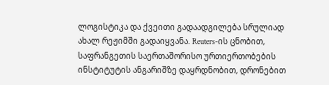ლოგისტიკა და ქვეითი გადაადგილება სრულიად ახალ რეჟიმში გადაიყვანა. Reuters-ის ცნობით, საფრანგეთის საერთაშორისო ურთიერთობების ინსტიტუტის ანგარიშზე დაყრდნობით, დრონებით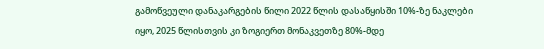გამოწვეული დანაკარგების წილი 2022 წლის დასაწყისში 10%-ზე ნაკლები იყო, 2025 წლისთვის კი ზოგიერთ მონაკვეთზე 80%-მდე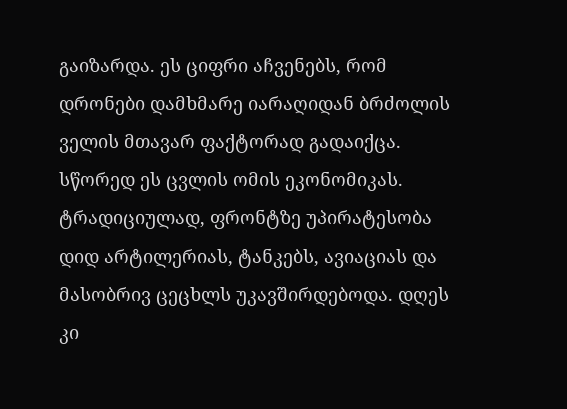გაიზარდა. ეს ციფრი აჩვენებს, რომ დრონები დამხმარე იარაღიდან ბრძოლის ველის მთავარ ფაქტორად გადაიქცა.
სწორედ ეს ცვლის ომის ეკონომიკას. ტრადიციულად, ფრონტზე უპირატესობა დიდ არტილერიას, ტანკებს, ავიაციას და მასობრივ ცეცხლს უკავშირდებოდა. დღეს კი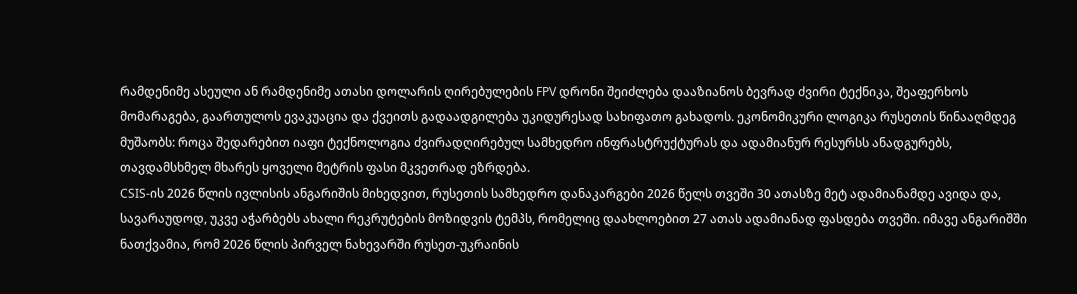რამდენიმე ასეული ან რამდენიმე ათასი დოლარის ღირებულების FPV დრონი შეიძლება დააზიანოს ბევრად ძვირი ტექნიკა, შეაფერხოს მომარაგება, გაართულოს ევაკუაცია და ქვეითს გადაადგილება უკიდურესად სახიფათო გახადოს. ეკონომიკური ლოგიკა რუსეთის წინააღმდეგ მუშაობს: როცა შედარებით იაფი ტექნოლოგია ძვირადღირებულ სამხედრო ინფრასტრუქტურას და ადამიანურ რესურსს ანადგურებს, თავდამსხმელ მხარეს ყოველი მეტრის ფასი მკვეთრად ეზრდება.
CSIS-ის 2026 წლის ივლისის ანგარიშის მიხედვით, რუსეთის სამხედრო დანაკარგები 2026 წელს თვეში 30 ათასზე მეტ ადამიანამდე ავიდა და, სავარაუდოდ, უკვე აჭარბებს ახალი რეკრუტების მოზიდვის ტემპს, რომელიც დაახლოებით 27 ათას ადამიანად ფასდება თვეში. იმავე ანგარიშში ნათქვამია, რომ 2026 წლის პირველ ნახევარში რუსეთ-უკრაინის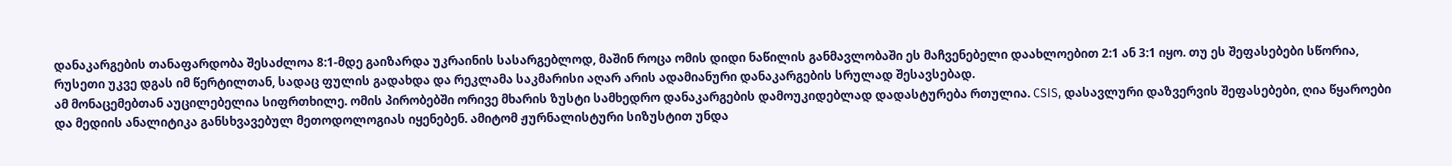დანაკარგების თანაფარდობა შესაძლოა 8:1-მდე გაიზარდა უკრაინის სასარგებლოდ, მაშინ როცა ომის დიდი ნაწილის განმავლობაში ეს მაჩვენებელი დაახლოებით 2:1 ან 3:1 იყო. თუ ეს შეფასებები სწორია, რუსეთი უკვე დგას იმ წერტილთან, სადაც ფულის გადახდა და რეკლამა საკმარისი აღარ არის ადამიანური დანაკარგების სრულად შესავსებად.
ამ მონაცემებთან აუცილებელია სიფრთხილე. ომის პირობებში ორივე მხარის ზუსტი სამხედრო დანაკარგების დამოუკიდებლად დადასტურება რთულია. CSIS, დასავლური დაზვერვის შეფასებები, ღია წყაროები და მედიის ანალიტიკა განსხვავებულ მეთოდოლოგიას იყენებენ. ამიტომ ჟურნალისტური სიზუსტით უნდა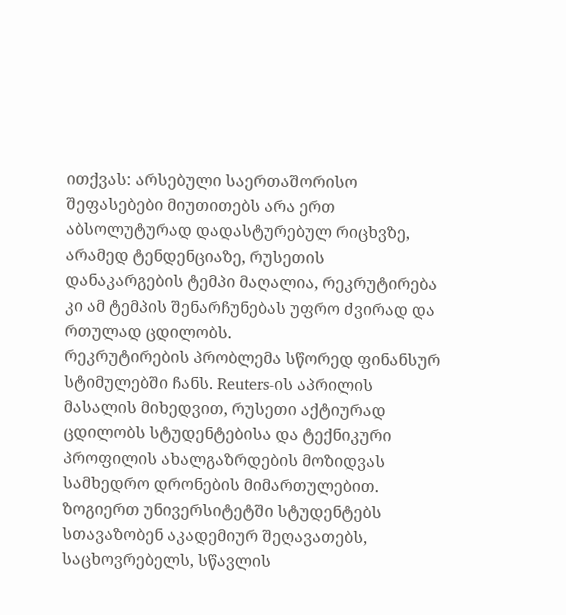ითქვას: არსებული საერთაშორისო შეფასებები მიუთითებს არა ერთ აბსოლუტურად დადასტურებულ რიცხვზე, არამედ ტენდენციაზე, რუსეთის დანაკარგების ტემპი მაღალია, რეკრუტირება კი ამ ტემპის შენარჩუნებას უფრო ძვირად და რთულად ცდილობს.
რეკრუტირების პრობლემა სწორედ ფინანსურ სტიმულებში ჩანს. Reuters-ის აპრილის მასალის მიხედვით, რუსეთი აქტიურად ცდილობს სტუდენტებისა და ტექნიკური პროფილის ახალგაზრდების მოზიდვას სამხედრო დრონების მიმართულებით. ზოგიერთ უნივერსიტეტში სტუდენტებს სთავაზობენ აკადემიურ შეღავათებს, საცხოვრებელს, სწავლის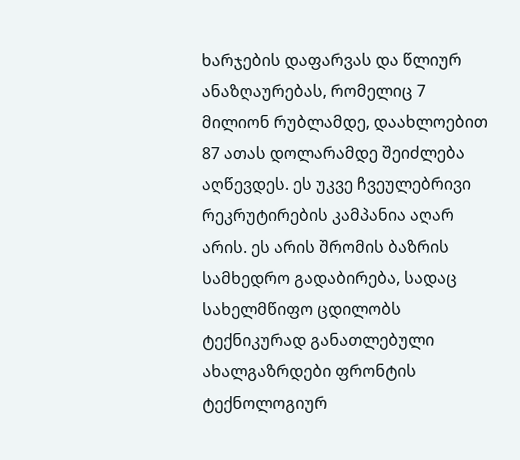ხარჯების დაფარვას და წლიურ ანაზღაურებას, რომელიც 7 მილიონ რუბლამდე, დაახლოებით 87 ათას დოლარამდე შეიძლება აღწევდეს. ეს უკვე ჩვეულებრივი რეკრუტირების კამპანია აღარ არის. ეს არის შრომის ბაზრის სამხედრო გადაბირება, სადაც სახელმწიფო ცდილობს ტექნიკურად განათლებული ახალგაზრდები ფრონტის ტექნოლოგიურ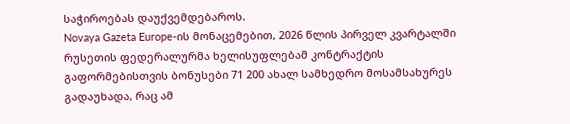საჭიროებას დაუქვემდებაროს.
Novaya Gazeta Europe-ის მონაცემებით, 2026 წლის პირველ კვარტალში რუსეთის ფედერალურმა ხელისუფლებამ კონტრაქტის გაფორმებისთვის ბონუსები 71 200 ახალ სამხედრო მოსამსახურეს გადაუხადა, რაც ამ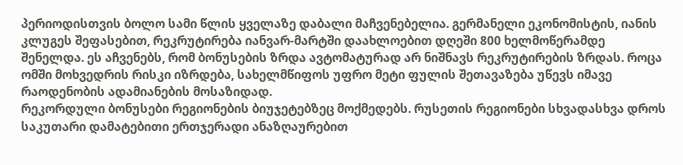პერიოდისთვის ბოლო სამი წლის ყველაზე დაბალი მაჩვენებელია. გერმანელი ეკონომისტის, იანის კლუგეს შეფასებით, რეკრუტირება იანვარ-მარტში დაახლოებით დღეში 800 ხელმოწერამდე შენელდა. ეს აჩვენებს, რომ ბონუსების ზრდა ავტომატურად არ ნიშნავს რეკრუტირების ზრდას. როცა ომში მოხვედრის რისკი იზრდება, სახელმწიფოს უფრო მეტი ფულის შეთავაზება უწევს იმავე რაოდენობის ადამიანების მოსაზიდად.
რეკორდული ბონუსები რეგიონების ბიუჯეტებზეც მოქმედებს. რუსეთის რეგიონები სხვადასხვა დროს საკუთარი დამატებითი ერთჯერადი ანაზღაურებით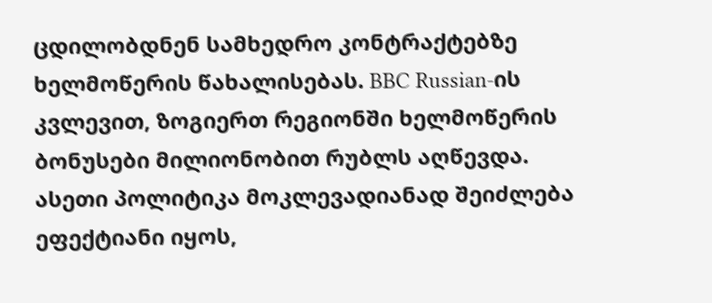ცდილობდნენ სამხედრო კონტრაქტებზე ხელმოწერის წახალისებას. BBC Russian-ის კვლევით, ზოგიერთ რეგიონში ხელმოწერის ბონუსები მილიონობით რუბლს აღწევდა. ასეთი პოლიტიკა მოკლევადიანად შეიძლება ეფექტიანი იყოს,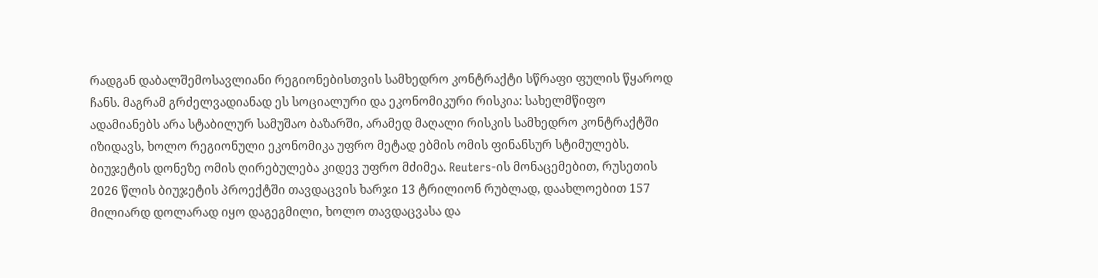რადგან დაბალშემოსავლიანი რეგიონებისთვის სამხედრო კონტრაქტი სწრაფი ფულის წყაროდ ჩანს. მაგრამ გრძელვადიანად ეს სოციალური და ეკონომიკური რისკია: სახელმწიფო ადამიანებს არა სტაბილურ სამუშაო ბაზარში, არამედ მაღალი რისკის სამხედრო კონტრაქტში იზიდავს, ხოლო რეგიონული ეკონომიკა უფრო მეტად ებმის ომის ფინანსურ სტიმულებს.
ბიუჯეტის დონეზე ომის ღირებულება კიდევ უფრო მძიმეა. Reuters-ის მონაცემებით, რუსეთის 2026 წლის ბიუჯეტის პროექტში თავდაცვის ხარჯი 13 ტრილიონ რუბლად, დაახლოებით 157 მილიარდ დოლარად იყო დაგეგმილი, ხოლო თავდაცვასა და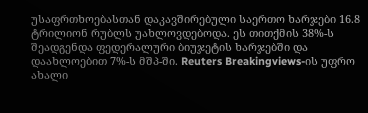უსაფრთხოებასთან დაკავშირებული საერთო ხარჯები 16.8 ტრილიონ რუბლს უახლოვდებოდა. ეს თითქმის 38%-ს შეადგენდა ფედერალური ბიუჯეტის ხარჯებში და დაახლოებით 7%-ს მშპ-ში. Reuters Breakingviews-ის უფრო ახალი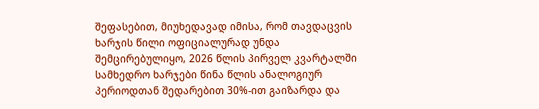შეფასებით, მიუხედავად იმისა, რომ თავდაცვის ხარჯის წილი ოფიციალურად უნდა შემცირებულიყო, 2026 წლის პირველ კვარტალში სამხედრო ხარჯები წინა წლის ანალოგიურ პერიოდთან შედარებით 30%-ით გაიზარდა და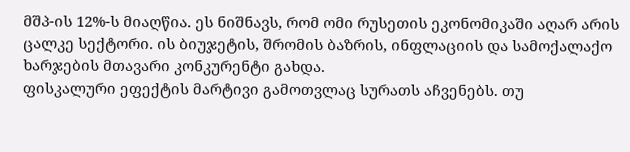მშპ-ის 12%-ს მიაღწია. ეს ნიშნავს, რომ ომი რუსეთის ეკონომიკაში აღარ არის ცალკე სექტორი. ის ბიუჯეტის, შრომის ბაზრის, ინფლაციის და სამოქალაქო ხარჯების მთავარი კონკურენტი გახდა.
ფისკალური ეფექტის მარტივი გამოთვლაც სურათს აჩვენებს. თუ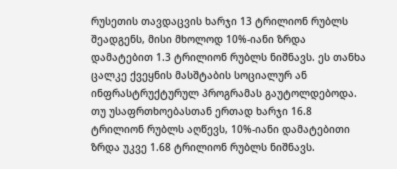რუსეთის თავდაცვის ხარჯი 13 ტრილიონ რუბლს შეადგენს, მისი მხოლოდ 10%-იანი ზრდა დამატებით 1.3 ტრილიონ რუბლს ნიშნავს. ეს თანხა ცალკე ქვეყნის მასშტაბის სოციალურ ან ინფრასტრუქტურულ პროგრამას გაუტოლდებოდა. თუ უსაფრთხოებასთან ერთად ხარჯი 16.8 ტრილიონ რუბლს აღწევს, 10%-იანი დამატებითი ზრდა უკვე 1.68 ტრილიონ რუბლს ნიშნავს.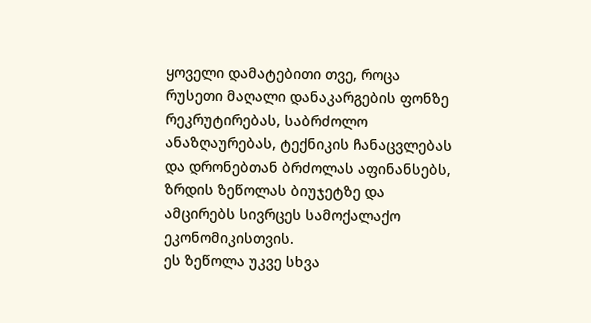ყოველი დამატებითი თვე, როცა რუსეთი მაღალი დანაკარგების ფონზე რეკრუტირებას, საბრძოლო ანაზღაურებას, ტექნიკის ჩანაცვლებას და დრონებთან ბრძოლას აფინანსებს, ზრდის ზეწოლას ბიუჯეტზე და ამცირებს სივრცეს სამოქალაქო ეკონომიკისთვის.
ეს ზეწოლა უკვე სხვა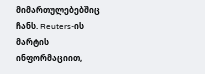მიმართულებებშიც ჩანს. Reuters-ის მარტის ინფორმაციით,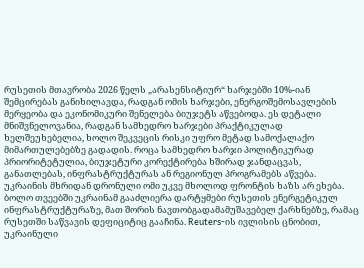რუსეთის მთავრობა 2026 წელს „არასენსიტიურ“ ხარჯებში 10%-იან შემცირებას განიხილავდა, რადგან ომის ხარჯები, ენერგოშემოსავლების მერყეობა და ეკონომიკური შენელება ბიუჯეტს აწვებოდა. ეს დეტალი მნიშვნელოვანია, რადგან სამხედრო ხარჯები პრაქტიკულად ხელშეუხებელია, ხოლო შეკვეცის რისკი უფრო მეტად სამოქალაქო მიმართულებებზე გადადის. როცა სამხედრო ხარჯი პოლიტიკურად პრიორიტეტულია, ბიუჯეტური კორექტირება ხშირად ჯანდაცვას, განათლებას, ინფრასტრუქტურას ან რეგიონულ პროგრამებს აწვება.
უკრაინის მხრიდან დრონული ომი უკვე მხოლოდ ფრონტის ხაზს არ ეხება. ბოლო თვეებში უკრაინამ გააძლიერა დარტყმები რუსეთის ენერგეტიკულ ინფრასტრუქტურაზე, მათ შორის ნავთობგადამამუშავებელ ქარხნებზე, რამაც რუსეთში საწვავის დეფიციტიც გააჩინა. Reuters-ის ივლისის ცნობით, უკრაინული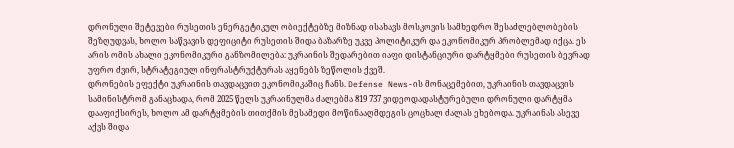დრონული შეტევები რუსეთის ენერგეტიკულ ობიექტებზე მიზნად ისახავს მოსკოვის სამხედრო შესაძლებლობების შეზღუდვას, ხოლო საწვავის დეფიციტი რუსეთის შიდა ბაზარზე უკვე პოლიტიკურ და ეკონომიკურ პრობლემად იქცა. ეს არის ომის ახალი ეკონომიკური განზომილება: უკრაინის შედარებით იაფი დისტანციური დარტყმები რუსეთის ბევრად უფრო ძვირ, სტრატეგიულ ინფრასტრუქტურას აყენებს ზეწოლის ქვეშ.
დრონების ეფექტი უკრაინის თავდაცვით ეკონომიკაშიც ჩანს. Defense News-ის მონაცემებით, უკრაინის თავდაცვის სამინისტრომ განაცხადა, რომ 2025 წელს უკრაინულმა ძალებმა 819 737 ვიდეოდადასტურებული დრონული დარტყმა დააფიქსირეს, ხოლო ამ დარტყმების თითქმის მესამედი მოწინააღმდეგის ცოცხალ ძალას ეხებოდა. უკრაინას ასევე აქვს შიდა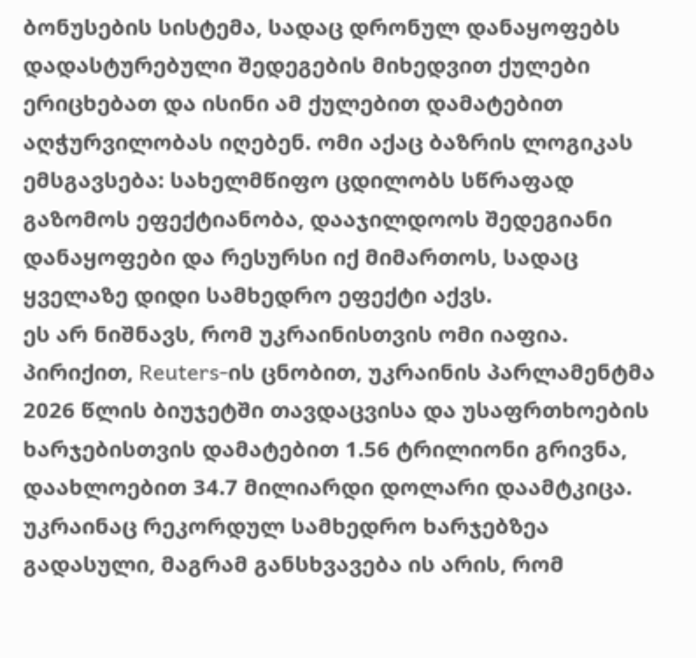ბონუსების სისტემა, სადაც დრონულ დანაყოფებს დადასტურებული შედეგების მიხედვით ქულები ერიცხებათ და ისინი ამ ქულებით დამატებით აღჭურვილობას იღებენ. ომი აქაც ბაზრის ლოგიკას ემსგავსება: სახელმწიფო ცდილობს სწრაფად გაზომოს ეფექტიანობა, დააჯილდოოს შედეგიანი დანაყოფები და რესურსი იქ მიმართოს, სადაც ყველაზე დიდი სამხედრო ეფექტი აქვს.
ეს არ ნიშნავს, რომ უკრაინისთვის ომი იაფია. პირიქით, Reuters-ის ცნობით, უკრაინის პარლამენტმა 2026 წლის ბიუჯეტში თავდაცვისა და უსაფრთხოების ხარჯებისთვის დამატებით 1.56 ტრილიონი გრივნა, დაახლოებით 34.7 მილიარდი დოლარი დაამტკიცა. უკრაინაც რეკორდულ სამხედრო ხარჯებზეა გადასული, მაგრამ განსხვავება ის არის, რომ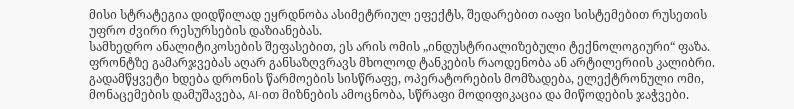მისი სტრატეგია დიდწილად ეყრდნობა ასიმეტრიულ ეფექტს, შედარებით იაფი სისტემებით რუსეთის უფრო ძვირი რესურსების დაზიანებას.
სამხედრო ანალიტიკოსების შეფასებით, ეს არის ომის „ინდუსტრიალიზებული ტექნოლოგიური“ ფაზა. ფრონტზე გამარჯვებას აღარ განსაზღვრავს მხოლოდ ტანკების რაოდენობა ან არტილერიის კალიბრი. გადამწყვეტი ხდება დრონის წარმოების სისწრაფე, ოპერატორების მომზადება, ელექტრონული ომი, მონაცემების დამუშავება, AI-ით მიზნების ამოცნობა, სწრაფი მოდიფიკაცია და მიწოდების ჯაჭვები.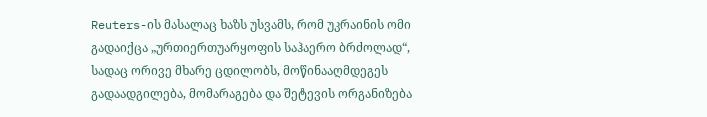Reuters-ის მასალაც ხაზს უსვამს, რომ უკრაინის ომი გადაიქცა „ურთიერთუარყოფის საჰაერო ბრძოლად“, სადაც ორივე მხარე ცდილობს, მოწინააღმდეგეს გადაადგილება, მომარაგება და შეტევის ორგანიზება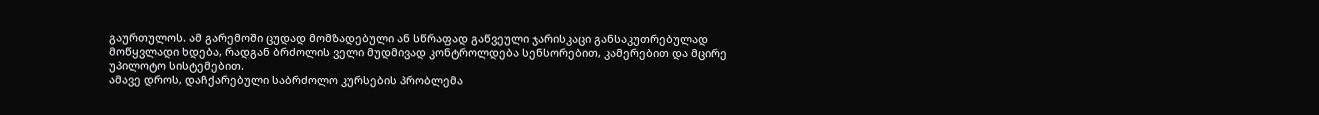გაურთულოს. ამ გარემოში ცუდად მომზადებული ან სწრაფად გაწვეული ჯარისკაცი განსაკუთრებულად მოწყვლადი ხდება, რადგან ბრძოლის ველი მუდმივად კონტროლდება სენსორებით, კამერებით და მცირე უპილოტო სისტემებით.
ამავე დროს, დაჩქარებული საბრძოლო კურსების პრობლემა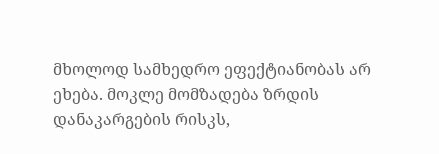მხოლოდ სამხედრო ეფექტიანობას არ ეხება. მოკლე მომზადება ზრდის დანაკარგების რისკს,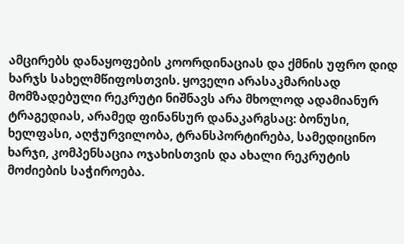ამცირებს დანაყოფების კოორდინაციას და ქმნის უფრო დიდ ხარჯს სახელმწიფოსთვის. ყოველი არასაკმარისად მომზადებული რეკრუტი ნიშნავს არა მხოლოდ ადამიანურ ტრაგედიას, არამედ ფინანსურ დანაკარგსაც: ბონუსი, ხელფასი, აღჭურვილობა, ტრანსპორტირება, სამედიცინო ხარჯი, კომპენსაცია ოჯახისთვის და ახალი რეკრუტის მოძიების საჭიროება.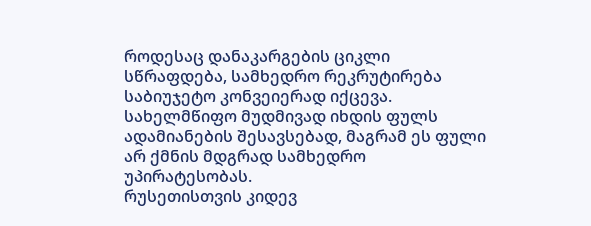როდესაც დანაკარგების ციკლი სწრაფდება, სამხედრო რეკრუტირება საბიუჯეტო კონვეიერად იქცევა. სახელმწიფო მუდმივად იხდის ფულს ადამიანების შესავსებად, მაგრამ ეს ფული არ ქმნის მდგრად სამხედრო უპირატესობას.
რუსეთისთვის კიდევ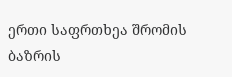ერთი საფრთხეა შრომის ბაზრის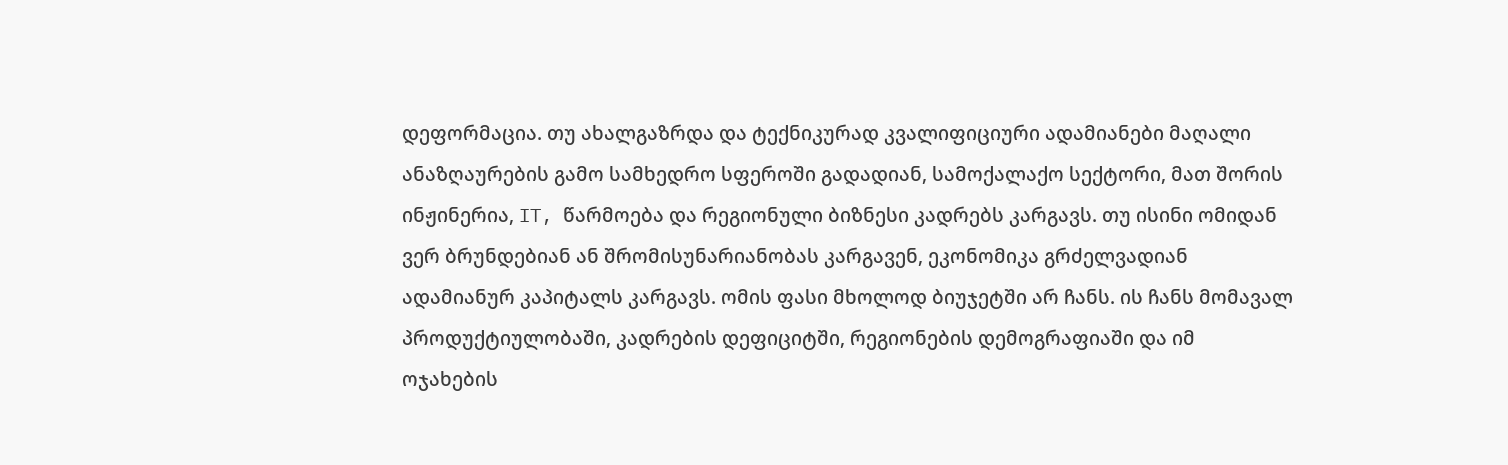დეფორმაცია. თუ ახალგაზრდა და ტექნიკურად კვალიფიციური ადამიანები მაღალი ანაზღაურების გამო სამხედრო სფეროში გადადიან, სამოქალაქო სექტორი, მათ შორის ინჟინერია, IT, წარმოება და რეგიონული ბიზნესი კადრებს კარგავს. თუ ისინი ომიდან ვერ ბრუნდებიან ან შრომისუნარიანობას კარგავენ, ეკონომიკა გრძელვადიან ადამიანურ კაპიტალს კარგავს. ომის ფასი მხოლოდ ბიუჯეტში არ ჩანს. ის ჩანს მომავალ პროდუქტიულობაში, კადრების დეფიციტში, რეგიონების დემოგრაფიაში და იმ ოჯახების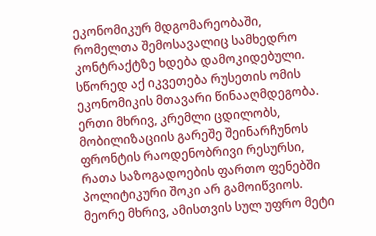ეკონომიკურ მდგომარეობაში, რომელთა შემოსავალიც სამხედრო კონტრაქტზე ხდება დამოკიდებული.
სწორედ აქ იკვეთება რუსეთის ომის ეკონომიკის მთავარი წინააღმდეგობა. ერთი მხრივ, კრემლი ცდილობს, მობილიზაციის გარეშე შეინარჩუნოს ფრონტის რაოდენობრივი რესურსი, რათა საზოგადოების ფართო ფენებში პოლიტიკური შოკი არ გამოიწვიოს. მეორე მხრივ, ამისთვის სულ უფრო მეტი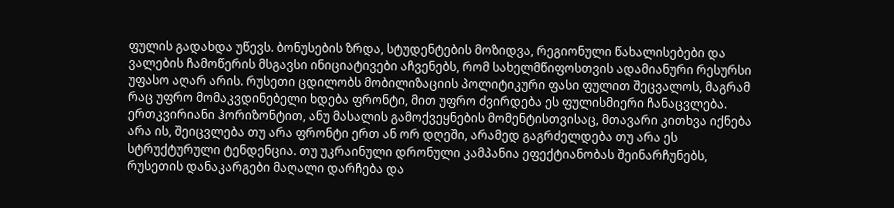ფულის გადახდა უწევს. ბონუსების ზრდა, სტუდენტების მოზიდვა, რეგიონული წახალისებები და ვალების ჩამოწერის მსგავსი ინიციატივები აჩვენებს, რომ სახელმწიფოსთვის ადამიანური რესურსი უფასო აღარ არის. რუსეთი ცდილობს მობილიზაციის პოლიტიკური ფასი ფულით შეცვალოს, მაგრამ რაც უფრო მომაკვდინებელი ხდება ფრონტი, მით უფრო ძვირდება ეს ფულისმიერი ჩანაცვლება.
ერთკვირიანი ჰორიზონტით, ანუ მასალის გამოქვეყნების მომენტისთვისაც, მთავარი კითხვა იქნება არა ის, შეიცვლება თუ არა ფრონტი ერთ ან ორ დღეში, არამედ გაგრძელდება თუ არა ეს სტრუქტურული ტენდენცია. თუ უკრაინული დრონული კამპანია ეფექტიანობას შეინარჩუნებს, რუსეთის დანაკარგები მაღალი დარჩება და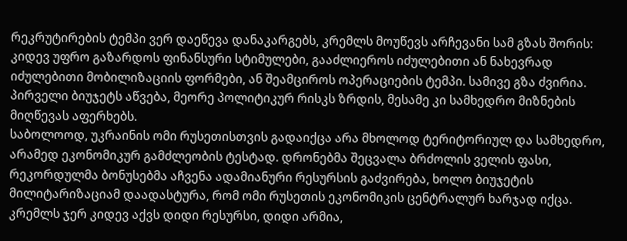რეკრუტირების ტემპი ვერ დაეწევა დანაკარგებს, კრემლს მოუწევს არჩევანი სამ გზას შორის: კიდევ უფრო გაზარდოს ფინანსური სტიმულები, გააძლიეროს იძულებითი ან ნახევრად იძულებითი მობილიზაციის ფორმები, ან შეამციროს ოპერაციების ტემპი. სამივე გზა ძვირია. პირველი ბიუჯეტს აწვება, მეორე პოლიტიკურ რისკს ზრდის, მესამე კი სამხედრო მიზნების მიღწევას აფერხებს.
საბოლოოდ, უკრაინის ომი რუსეთისთვის გადაიქცა არა მხოლოდ ტერიტორიულ და სამხედრო, არამედ ეკონომიკურ გამძლეობის ტესტად. დრონებმა შეცვალა ბრძოლის ველის ფასი, რეკორდულმა ბონუსებმა აჩვენა ადამიანური რესურსის გაძვირება, ხოლო ბიუჯეტის მილიტარიზაციამ დაადასტურა, რომ ომი რუსეთის ეკონომიკის ცენტრალურ ხარჯად იქცა. კრემლს ჯერ კიდევ აქვს დიდი რესურსი, დიდი არმია,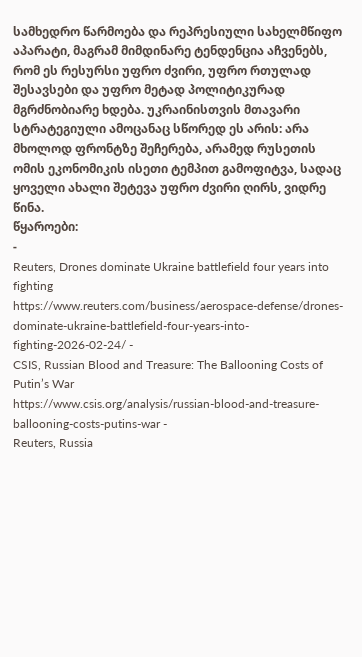სამხედრო წარმოება და რეპრესიული სახელმწიფო აპარატი, მაგრამ მიმდინარე ტენდენცია აჩვენებს, რომ ეს რესურსი უფრო ძვირი, უფრო რთულად შესავსები და უფრო მეტად პოლიტიკურად მგრძნობიარე ხდება. უკრაინისთვის მთავარი სტრატეგიული ამოცანაც სწორედ ეს არის: არა მხოლოდ ფრონტზე შეჩერება, არამედ რუსეთის ომის ეკონომიკის ისეთი ტემპით გამოფიტვა, სადაც ყოველი ახალი შეტევა უფრო ძვირი ღირს, ვიდრე წინა.
წყაროები:
-
Reuters, Drones dominate Ukraine battlefield four years into fighting
https://www.reuters.com/business/aerospace-defense/drones-dominate-ukraine-battlefield-four-years-into-fighting-2026-02-24/ -
CSIS, Russian Blood and Treasure: The Ballooning Costs of Putin’s War
https://www.csis.org/analysis/russian-blood-and-treasure-ballooning-costs-putins-war -
Reuters, Russia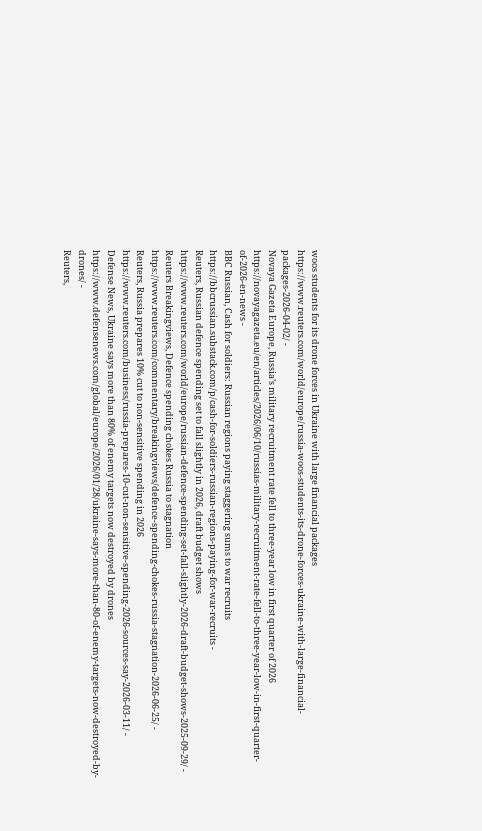woos students for its drone forces in Ukraine with large financial packages
https://www.reuters.com/world/europe/russia-woos-students-its-drone-forces-ukraine-with-large-financial-packages-2026-04-02/ -
Novaya Gazeta Europe, Russia’s military recruitment rate fell to three-year low in first quarter of 2026
https://novayagazeta.eu/en/articles/2026/06/10/russias-military-recruitment-rate-fell-to-three-year-low-in-first-quarter-of-2026-en-news -
BBC Russian, Cash for soldiers: Russian regions paying staggering sums to war recruits
https://bbcrussian.substack.com/p/cash-for-soldiers-russian-regions-paying-for-war-recruits -
Reuters, Russian defence spending set to fall slightly in 2026, draft budget shows
https://www.reuters.com/world/europe/russian-defence-spending-set-fall-slightly-2026-draft-budget-shows-2025-09-29/ -
Reuters Breakingviews, Defence spending chokes Russia to stagnation
https://www.reuters.com/commentary/breakingviews/defence-spending-chokes-russia-stagnation-2026-06-25/ -
Reuters, Russia prepares 10% cut to non-sensitive spending in 2026
https://www.reuters.com/business/russia-prepares-10-cut-non-sensitive-spending-2026-sources-say-2026-03-11/ -
Defense News, Ukraine says more than 80% of enemy targets now destroyed by drones
https://www.defensenews.com/global/europe/2026/01/28/ukraine-says-more-than-80-of-enemy-targets-now-destroyed-by-drones/ -
Reuters,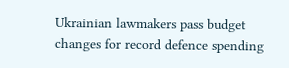Ukrainian lawmakers pass budget changes for record defence spending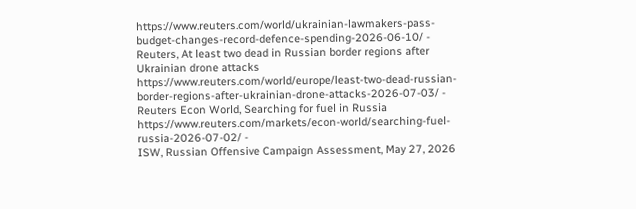https://www.reuters.com/world/ukrainian-lawmakers-pass-budget-changes-record-defence-spending-2026-06-10/ -
Reuters, At least two dead in Russian border regions after Ukrainian drone attacks
https://www.reuters.com/world/europe/least-two-dead-russian-border-regions-after-ukrainian-drone-attacks-2026-07-03/ -
Reuters Econ World, Searching for fuel in Russia
https://www.reuters.com/markets/econ-world/searching-fuel-russia-2026-07-02/ -
ISW, Russian Offensive Campaign Assessment, May 27, 2026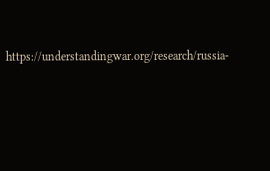https://understandingwar.org/research/russia-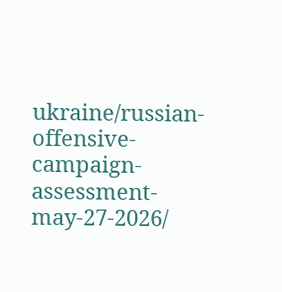ukraine/russian-offensive-campaign-assessment-may-27-2026/